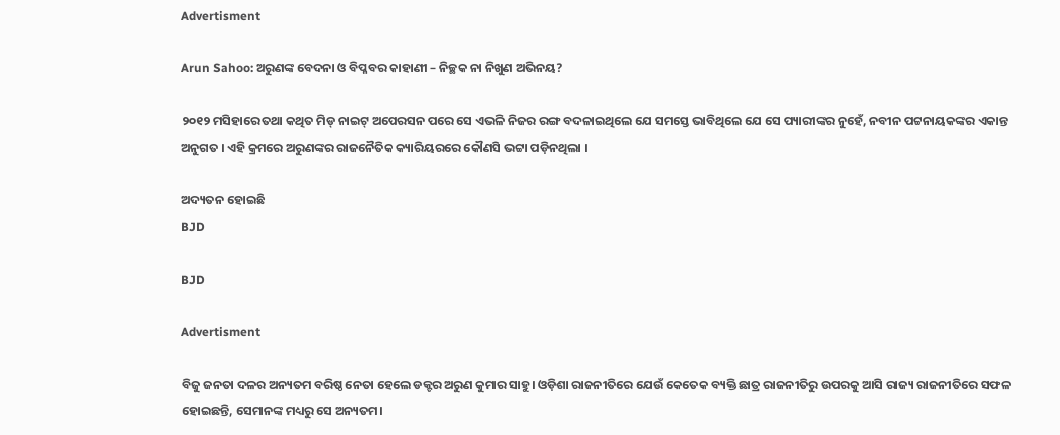Advertisment

Arun Sahoo: ଅରୁଣଙ୍କ ବେଦନା ଓ ବିପ୍ଳବର କାହାଣୀ – ନିଚ୍ଛକ ନା ନିଖୁଣ ଅଭିନୟ?

୨୦୧୨ ମସିହାରେ ତଥା କଥିତ ମିଡ୍ ନାଇଟ୍ ଅପେରସନ ପରେ ସେ ଏଭଳି ନିଜର ରଙ୍ଗ ବଦଳାଇଥିଲେ ଯେ ସମସ୍ତେ ଭାବିଥିଲେ ଯେ ସେ ପ୍ୟାରୀଙ୍କର ନୁହେଁ, ନବୀନ ପଟ୍ଟନାୟକଙ୍କର ଏକାନ୍ତ ଅନୁଗତ । ଏହି କ୍ରମରେ ଅରୁଣଙ୍କର ରାଜନୈତିକ କ୍ୟାରିୟରରେ କୌଣସି ଭଟ୍ଟା ପଡ଼ିନଥିଲା ।

ଅଦ୍ୟତନ ହୋଇଛି
BJD

BJD

Advertisment

ବିଜୁ ଜନତା ଦଳର ଅନ୍ୟତମ ବରିଷ୍ଠ ନେତା ହେଲେ ଡକ୍ଟର ଅରୁଣ କୁମାର ସାହୁ। ଓଡ଼ିଶା ରାଜନୀତିରେ ଯେଉଁ କେତେକ ବ୍ୟକ୍ତି ଛାତ୍ର ରାଜନୀତିରୁ ଉପରକୁ ଆସି ରାଜ୍ୟ ରାଜନୀତିରେ ସଫଳ ହୋଇଛନ୍ତି, ସେମାନଙ୍କ ମଧ୍ୟରୁ ସେ ଅନ୍ୟତମ।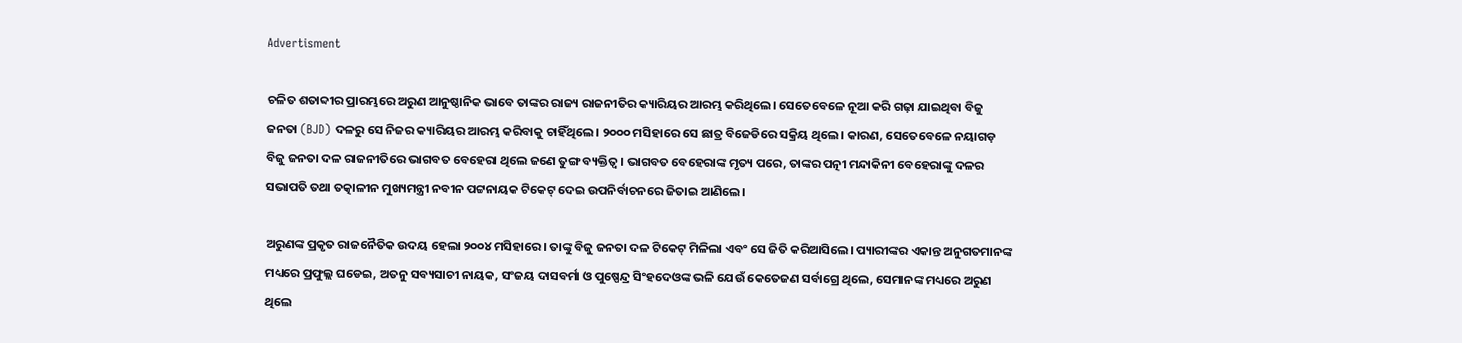Advertisment

ଚଳିତ ଶତାବ୍ଦୀର ପ୍ରାରମ୍ଭରେ ଅରୁଣ ଆନୁଷ୍ଠାନିକ ଭାବେ ତାଙ୍କର ରାଜ୍ୟ ରାଜନୀତିର କ୍ୟାରିୟର ଆରମ୍ଭ କରିଥିଲେ। ସେତେବେଳେ ନୂଆ କରି ଗଢ଼ା ଯାଇଥିବା ବିଜୁ ଜନତା (BJD) ଦଳରୁ ସେ ନିଜର କ୍ୟାରିୟର ଆରମ୍ଭ କରିବାକୁ ଚାହିଁଥିଲେ। ୨୦୦୦ ମସିହାରେ ସେ ଛାତ୍ର ବିଜେଡିରେ ସକ୍ରିୟ ଥିଲେ। କାରଣ, ସେତେବେଳେ ନୟାଗଡ଼ ବିଜୁ ଜନତା ଦଳ ରାଜନୀତିରେ ଭାଗବତ ବେହେରା ଥିଲେ ଜଣେ ତୁଙ୍ଗ ବ୍ୟକ୍ତିତ୍ୱ। ଭାଗବତ ବେହେରାଙ୍କ ମୃତ୍ୟ ପରେ, ତାଙ୍କର ପତ୍ନୀ ମନ୍ଦାକିନୀ ବେହେରାଙ୍କୁ ଦଳର ସଭାପତି ତଥା ତତ୍କାଳୀନ ମୁଖ୍ୟମନ୍ତ୍ରୀ ନବୀନ ପଟ୍ଟନାୟକ ଟିକେଟ୍ ଦେଇ ଉପନିର୍ବାଚନରେ ଜିତାଇ ଆଣିଲେ।

ଅରୁଣଙ୍କ ପ୍ରକୃତ ରାଜନୈତିକ ଉଦୟ ହେଲା ୨୦୦୪ ମସିହାରେ। ତାଙ୍କୁ ବିଜୁ ଜନତା ଦଳ ଟିକେଟ୍ ମିଳିଲା ଏବଂ ସେ ଜିତି କରିଆସିଲେ। ପ୍ୟାରୀଙ୍କର ଏକାନ୍ତ ଅନୁଗତମାନଙ୍କ ମଧ୍ୟରେ ପ୍ରଫୁଲ୍ଲ ଘଡେଇ, ଅତନୁ ସବ୍ୟସାଚୀ ନାୟକ, ସଂଜୟ ଦାସବର୍ମା ଓ ପୁଷ୍ପେନ୍ଦ୍ର ସିଂହଦେଓଙ୍କ ଭଳି ଯେଉଁ କେତେଜଣ ସର୍ବାଗ୍ରେ ଥିଲେ, ସେମାନଙ୍କ ମଧ୍ୟରେ ଅରୁଣ ଥିଲେ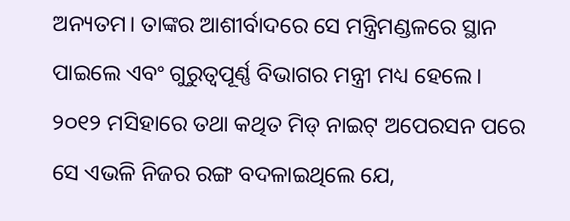ଅନ୍ୟତମ। ତାଙ୍କର ଆଶୀର୍ବାଦରେ ସେ ମନ୍ତ୍ରିମଣ୍ଡଳରେ ସ୍ଥାନ ପାଇଲେ ଏବଂ ଗୁରୁତ୍ୱପୂର୍ଣ୍ଣ ବିଭାଗର ମନ୍ତ୍ରୀ ମଧ୍ୟ ହେଲେ। ୨୦୧୨ ମସିହାରେ ତଥା କଥିତ ମିଡ୍ ନାଇଟ୍ ଅପେରସନ ପରେ ସେ ଏଭଳି ନିଜର ରଙ୍ଗ ବଦଳାଇଥିଲେ ଯେ,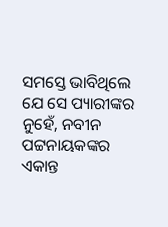ସମସ୍ତେ ଭାବିଥିଲେ ଯେ ସେ ପ୍ୟାରୀଙ୍କର ନୁହେଁ, ନବୀନ ପଟ୍ଟନାୟକଙ୍କର ଏକାନ୍ତ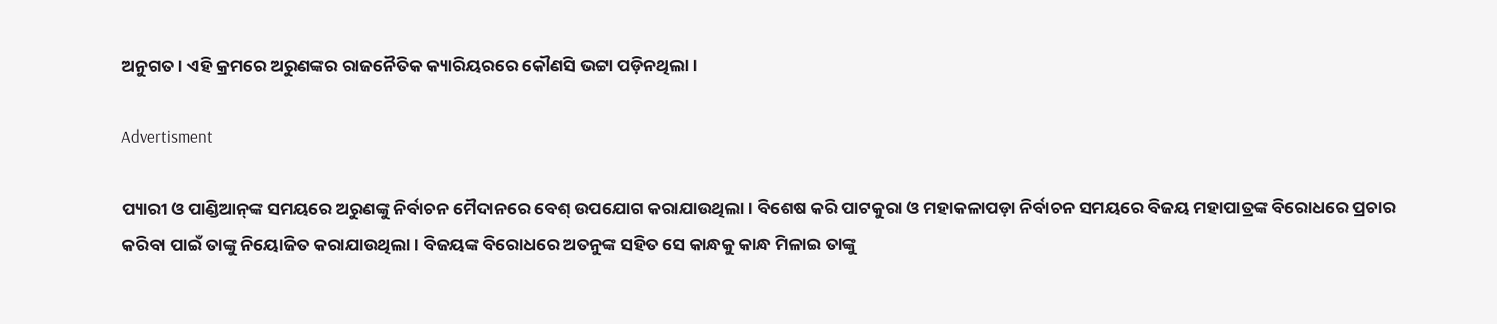ଅନୁଗତ। ଏହି କ୍ରମରେ ଅରୁଣଙ୍କର ରାଜନୈତିକ କ୍ୟାରିୟରରେ କୌଣସି ଭଟ୍ଟା ପଡ଼ିନଥିଲା।

Advertisment

ପ୍ୟାରୀ ଓ ପାଣ୍ଡିଆନ୍‌ଙ୍କ ସମୟରେ ଅରୁଣଙ୍କୁ ନିର୍ବାଚନ ମୈଦାନରେ ବେଶ୍ ଉପଯୋଗ କରାଯାଉଥିଲା। ବିଶେଷ କରି ପାଟକୁରା ଓ ମହାକଳାପଡ଼ା ନିର୍ବାଚନ ସମୟରେ ବିଜୟ ମହାପାତ୍ରଙ୍କ ବିରୋଧରେ ପ୍ରଚାର କରିବା ପାଇଁ ତାଙ୍କୁ ନିୟୋଜିତ କରାଯାଉଥିଲା। ବିଜୟଙ୍କ ବିରୋଧରେ ଅତନୁଙ୍କ ସହିତ ସେ କାନ୍ଧକୁ କାନ୍ଧ ମିଳାଇ ତାଙ୍କୁ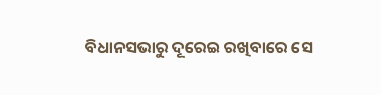ବିଧାନସଭାରୁ ଦୂରେଇ ରଖିବାରେ ସେ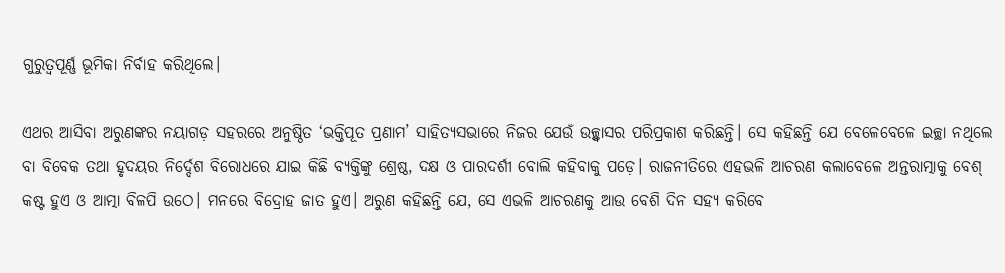ଗୁରୁତ୍ୱପୂର୍ଣ୍ଣ ଭୂମିକା ନିର୍ବାହ କରିଥିଲେ।

ଏଥର ଆସିବା ଅରୁଣଙ୍କର ନୟାଗଡ଼ ସହରରେ ଅନୁଷ୍ଠିତ ‘ଭକ୍ତିପୂତ ପ୍ରଣାମ’ ସାହିତ୍ୟସଭାରେ ନିଜର ଯେଉଁ ଉଚ୍ଛ୍ୱାସର ପରିପ୍ରକାଶ କରିଛନ୍ତି। ସେ କହିଛନ୍ତି ଯେ ବେଳେବେଳେ ଇଚ୍ଛା ନଥିଲେ ବା ବିବେକ ତଥା ହୃଦୟର ନିର୍ଦ୍ଦେଶ ବିରୋଧରେ ଯାଇ କିଛି ବ୍ୟକ୍ତିଙ୍କୁ ଶ୍ରେଷ୍ଠ, ଦକ୍ଷ ଓ ପାରଦର୍ଶୀ ବୋଲି କହିବାକୁ ପଡ଼େ। ରାଜନୀତିରେ ଏହଭଳି ଆଚରଣ କଲାବେଳେ ଅନ୍ତରାତ୍ମାକୁ ବେଶ୍ କଷ୍ଟ ହୁଏ ଓ ଆତ୍ମା ବିଳପି ଉଠେ। ମନରେ ବିଦ୍ରୋହ ଜାତ ହୁଏ। ଅରୁଣ କହିଛନ୍ତି ଯେ, ସେ ଏଭଳି ଆଚରଣକୁ ଆଉ ବେଶି ଦିନ ସହ୍ୟ କରିବେ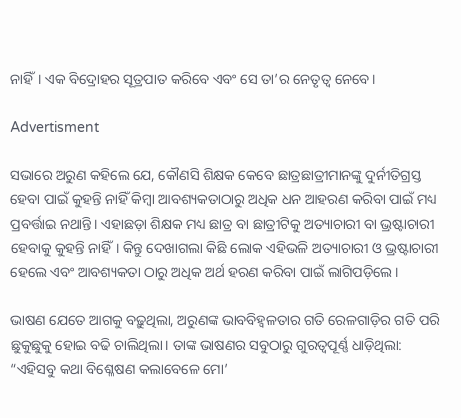ନାହିଁ। ଏକ ବିଦ୍ରୋହର ସୂତ୍ରପାତ କରିବେ ଏବଂ ସେ ତା’ର ନେତୃତ୍ୱ ନେବେ।

Advertisment

ସଭାରେ ଅରୁଣ କହିଲେ ଯେ, କୌଣସି ଶିକ୍ଷକ କେବେ ଛାତ୍ରଛାତ୍ରୀମାନଙ୍କୁ ଦୁର୍ନୀତିଗ୍ରସ୍ତ ହେବା ପାଇଁ କୁହନ୍ତି ନାହିଁ କିମ୍ବା ଆବଶ୍ୟକତାଠାରୁ ଅଧିକ ଧନ ଆହରଣ କରିବା ପାଇଁ ମଧ୍ୟ ପ୍ରବର୍ତ୍ତାଇ ନଥାନ୍ତି। ଏହାଛଡ଼ା ଶିକ୍ଷକ ମଧ୍ୟ ଛାତ୍ର ବା ଛାତ୍ରୀଟିକୁ ଅତ୍ୟାଚାରୀ ବା ଭ୍ରଷ୍ଟାଚାରୀ ହେବାକୁ କୁହନ୍ତି ନାହିଁ। କିନ୍ତୁ ଦେଖାଗଲା କିଛି ଲୋକ ଏହିଭଳି ଅତ୍ୟାଚାରୀ ଓ ଭ୍ରଷ୍ଟାଚାରୀ ହେଲେ ଏବଂ ଆବଶ୍ୟକତା ଠାରୁ ଅଧିକ ଅର୍ଥ ହରଣ କରିବା ପାଇଁ ଲାଗିପଡ଼ିଲେ।

ଭାଷଣ ଯେତେ ଆଗକୁ ବଢ଼ୁଥିଲା, ଅରୁଣଙ୍କ ଭାବବିହ୍ୱଳତାର ଗତି ରେଳଗାଡ଼ିର ଗତି ପରି ଛୁକୁଛୁକୁ ହୋଇ ବଢି ଚାଲିଥିଲା। ତାଙ୍କ ଭାଷଣର ସବୁଠାରୁ ଗୁରତ୍ୱପୂର୍ଣ୍ଣ ଧାଡ଼ିଥିଲା: “ଏହିସବୁ କଥା ବିଶ୍ଳେଷଣ କଲାବେଳେ ମୋ’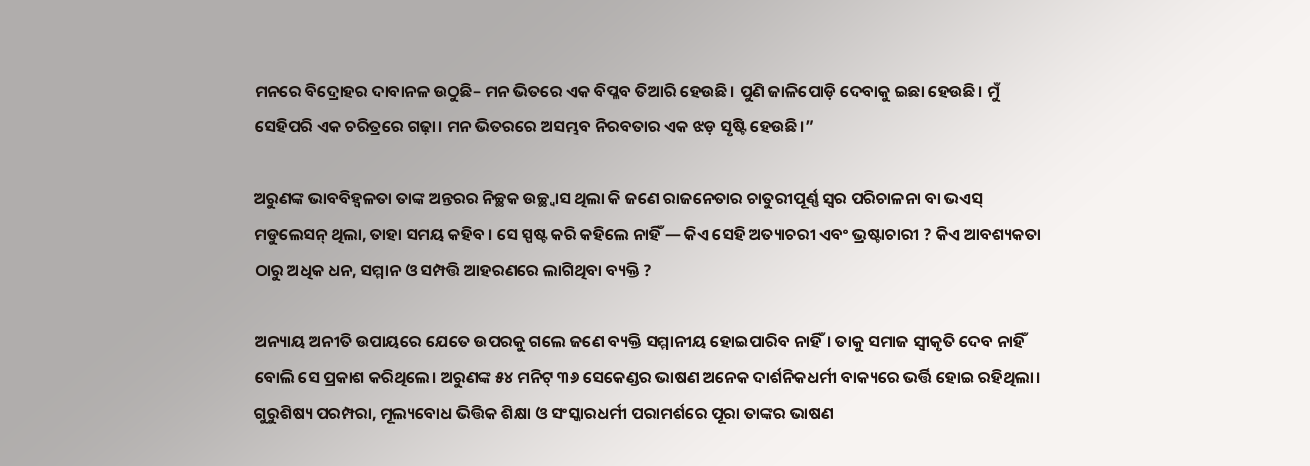ମନରେ ବିଦ୍ରୋହର ଦାବାନଳ ଉଠୁଛି– ମନ ଭିତରେ ଏକ ବିପ୍ଳବ ତିଆରି ହେଉଛି। ପୁଣି ଜାଳିପୋଡ଼ି ଦେବାକୁ ଇଛା ହେଉଛି। ମୁଁ ସେହିପରି ଏକ ଚରିତ୍ରରେ ଗଢ଼ା। ମନ ଭିତରରେ ଅସମ୍ଭବ ନିରବତାର ଏକ ଝଡ଼ ସୃଷ୍ଟି ହେଉଛି।”

ଅରୁଣଙ୍କ ଭାବବିହ୍ୱଳତା ତାଙ୍କ ଅନ୍ତରର ନିଚ୍ଛକ ଉଚ୍ଛ୍ୱାସ ଥିଲା କି ଜଣେ ରାଜନେତାର ଚାତୁରୀପୂର୍ଣ୍ଣ ସ୍ୱର ପରିଚାଳନା ବା ଭଏସ୍ ମଡୁଲେସନ୍ ଥିଲା, ତାହା ସମୟ କହିବ । ସେ ସ୍ପଷ୍ଟ କରି କହିଲେ ନାହିଁ — କିଏ ସେହି ଅତ୍ୟାଚରୀ ଏବଂ ଭ୍ରଷ୍ଟାଚାରୀ ? କିଏ ଆବଶ୍ୟକତା ଠାରୁ ଅଧିକ ଧନ, ସମ୍ମାନ ଓ ସମ୍ପତ୍ତି ଆହରଣରେ ଲାଗିଥିବା ବ୍ୟକ୍ତି ?

ଅନ୍ୟାୟ ଅନୀତି ଉପାୟରେ ଯେତେ ଉପରକୁ ଗଲେ ଜଣେ ବ୍ୟକ୍ତି ସମ୍ମାନୀୟ ହୋଇପାରିବ ନାହିଁ। ତାକୁ ସମାଜ ସ୍ୱୀକୃତି ଦେବ ନାହିଁ ବୋଲି ସେ ପ୍ରକାଶ କରିଥିଲେ। ଅରୁଣଙ୍କ ୫୪ ମନିଟ୍ ୩୬ ସେକେଣ୍ଡର ଭାଷଣ ଅନେକ ଦାର୍ଶନିକଧର୍ମୀ ବାକ୍ୟରେ ଭର୍ତ୍ତି ହୋଇ ରହିଥିଲା। ଗୁରୁଶିଷ୍ୟ ପରମ୍ପରା, ମୂଲ୍ୟବୋଧ ଭିତ୍ତିକ ଶିକ୍ଷା ଓ ସଂସ୍କାରଧର୍ମୀ ପରାମର୍ଶରେ ପୂରା ତାଙ୍କର ଭାଷଣ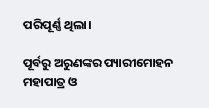ପରିପୂର୍ଣ୍ଣ ଥିଲା।

ପୂର୍ବରୁ ଅରୁଣଙ୍କର ପ୍ୟାରୀମୋହନ ମହାପାତ୍ର ଓ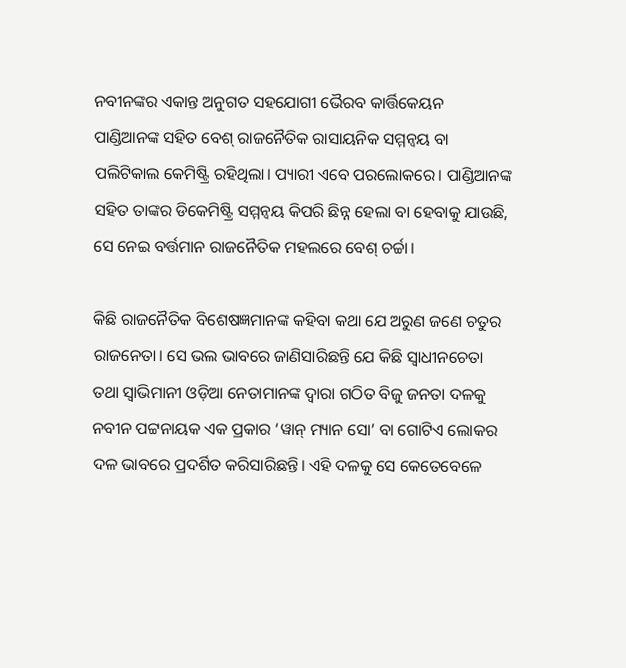ନବୀନଙ୍କର ଏକାନ୍ତ ଅନୁଗତ ସହଯୋଗୀ ଭୈରବ କାର୍ତ୍ତିକେୟନ ପାଣ୍ଡିଆନଙ୍କ ସହିତ ବେଶ୍ ରାଜନୈତିକ ରାସାୟନିକ ସମ୍ମନ୍ୱୟ ବା ପଲିଟିକାଲ କେମିଷ୍ଟ୍ରି ରହିଥିଲା। ପ୍ୟାରୀ ଏବେ ପରଲୋକରେ। ପାଣ୍ଡିଆନଙ୍କ ସହିତ ତାଙ୍କର ଡିକେମିଷ୍ଟ୍ରି ସମ୍ମନ୍ୱୟ କିପରି ଛିନ୍ନ ହେଲା ବା ହେବାକୁ ଯାଉଛି, ସେ ନେଇ ବର୍ତ୍ତମାନ ରାଜନୈତିକ ମହଲରେ ବେଶ୍ ଚର୍ଚ୍ଚା।

କିଛି ରାଜନୈତିକ ବିଶେଷଜ୍ଞମାନଙ୍କ କହିବା କଥା ଯେ ଅରୁଣ ଜଣେ ଚତୁର ରାଜନେତା। ସେ ଭଲ ଭାବରେ ଜାଣିସାରିଛନ୍ତି ଯେ କିଛି ସ୍ୱାଧୀନଚେତା ତଥା ସ୍ୱାଭିମାନୀ ଓଡ଼ିଆ ନେତାମାନଙ୍କ ଦ୍ୱାରା ଗଠିତ ବିଜୁ ଜନତା ଦଳକୁ ନବୀନ ପଟ୍ଟନାୟକ ଏକ ପ୍ରକାର ‘ୱାନ୍ ମ୍ୟାନ ସୋ’ ବା ଗୋଟିଏ ଲୋକର ଦଳ ଭାବରେ ପ୍ରଦର୍ଶିତ କରିସାରିଛନ୍ତି। ଏହି ଦଳକୁ ସେ କେତେବେଳେ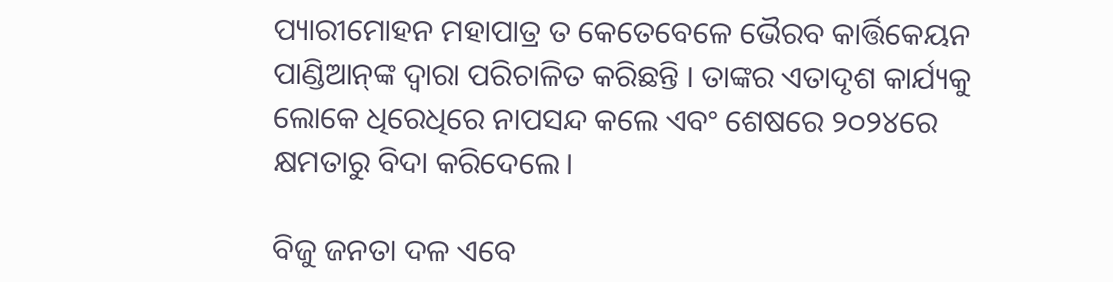ପ୍ୟାରୀମୋହନ ମହାପାତ୍ର ତ କେତେବେଳେ ଭୈରବ କାର୍ତ୍ତିକେୟନ ପାଣ୍ଡିଆନ୍‌ଙ୍କ ଦ୍ୱାରା ପରିଚାଳିତ କରିଛନ୍ତି । ତାଙ୍କର ଏତାଦୃଶ କାର୍ଯ୍ୟକୁ ଲୋକେ ଧିରେଧିରେ ନାପସନ୍ଦ କଲେ ଏବଂ ଶେଷରେ ୨୦୨୪ରେ କ୍ଷମତାରୁ ବିଦା କରିଦେଲେ।

ବିଜୁ ଜନତା ଦଳ ଏବେ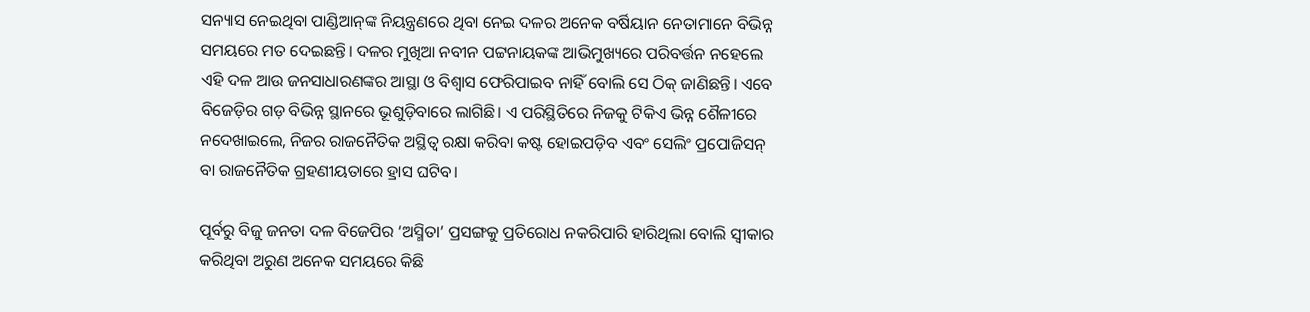ସନ୍ୟାସ ନେଇଥିବା ପାଣ୍ଡିଆନ୍‌ଙ୍କ ନିୟନ୍ତ୍ରଣରେ ଥିବା ନେଇ ଦଳର ଅନେକ ବର୍ଷିୟାନ ନେତାମାନେ ବିଭିନ୍ନ ସମୟରେ ମତ ଦେଇଛନ୍ତି। ଦଳର ମୁଖିଆ ନବୀନ ପଟ୍ଟନାୟକଙ୍କ ଆଭିମୁଖ୍ୟରେ ପରିବର୍ତ୍ତନ ନହେଲେ ଏହି ଦଳ ଆଉ ଜନସାଧାରଣଙ୍କର ଆସ୍ଥା ଓ ବିଶ୍ୱାସ ଫେରିପାଇବ ନାହିଁ ବୋଲି ସେ ଠିକ୍ ଜାଣିଛନ୍ତି। ଏବେ ବିଜେଡ଼ିର ଗଡ଼ ବିଭିନ୍ନ ସ୍ଥାନରେ ଭୂଶୁଡ଼ିବାରେ ଲାଗିଛି। ଏ ପରିସ୍ଥିତିରେ ନିଜକୁ ଟିକିଏ ଭିନ୍ନ ଶୈଳୀରେ ନଦେଖାଇଲେ, ନିଜର ରାଜନୈତିକ ଅସ୍ଥିତ୍ୱ ରକ୍ଷା କରିବା କଷ୍ଟ ହୋଇପଡ଼ିବ ଏବଂ ସେଲିଂ ପ୍ରପୋଜିସନ୍ ବା ରାଜନୈତିକ ଗ୍ରହଣୀୟତାରେ ହ୍ରାସ ଘଟିବ।

ପୂର୍ବରୁ ବିଜୁ ଜନତା ଦଳ ବିଜେପିର ‘ଅସ୍ମିତା’ ପ୍ରସଙ୍ଗକୁ ପ୍ରତିରୋଧ ନକରିପାରି ହାରିଥିଲା ବୋଲି ସ୍ୱୀକାର କରିଥିବା ଅରୁଣ ଅନେକ ସମୟରେ କିଛି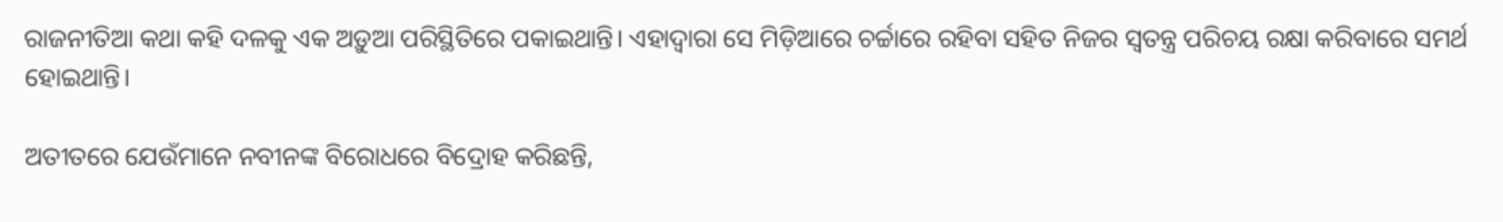ରାଜନୀତିଆ କଥା କହି ଦଳକୁ ଏକ ଅଡ଼ୁଆ ପରିସ୍ଥିତିରେ ପକାଇଥାନ୍ତି। ଏହାଦ୍ୱାରା ସେ ମିଡ଼ିଆରେ ଚର୍ଚ୍ଚାରେ ରହିବା ସହିତ ନିଜର ସ୍ୱତନ୍ତ୍ର ପରିଚୟ ରକ୍ଷା କରିବାରେ ସମର୍ଥ ହୋଇଥାନ୍ତି।

ଅତୀତରେ ଯେଉଁମାନେ ନବୀନଙ୍କ ବିରୋଧରେ ବିଦ୍ରୋହ କରିଛନ୍ତି,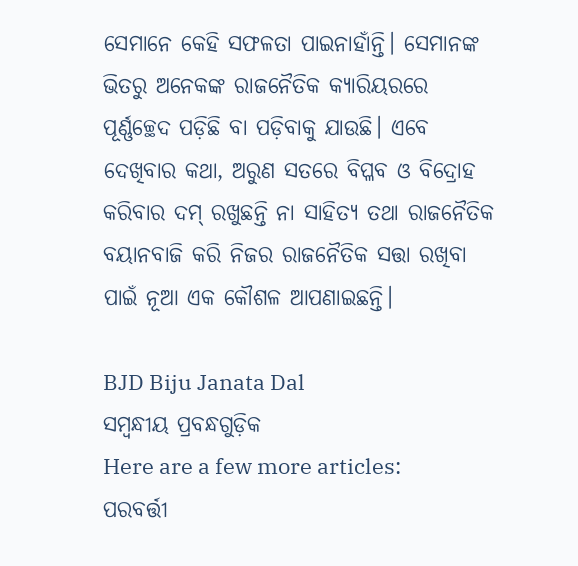ସେମାନେ କେହି ସଫଳତା ପାଇନାହାଁନ୍ତି। ସେମାନଙ୍କ ଭିତରୁ ଅନେକଙ୍କ ରାଜନୈତିକ କ୍ୟାରିୟରରେ ପୂର୍ଣ୍ଣଚ୍ଛେଦ ପଡ଼ିଛି ବା ପଡ଼ିବାକୁ ଯାଉଛି। ଏବେ ଦେଖିବାର କଥା, ଅରୁଣ ସତରେ ବିପ୍ଳବ ଓ ବିଦ୍ରୋହ କରିବାର ଦମ୍ ରଖୁଛନ୍ତି ନା ସାହିତ୍ୟ ତଥା ରାଜନୈତିକ ବୟାନବାଜି କରି ନିଜର ରାଜନୈତିକ ସତ୍ତା ରଖିବା ପାଇଁ ନୂଆ ଏକ କୌଶଳ ଆପଣାଇଛନ୍ତି।

BJD Biju Janata Dal
ସମ୍ବନ୍ଧୀୟ ପ୍ରବନ୍ଧଗୁଡ଼ିକ
Here are a few more articles:
ପରବର୍ତ୍ତୀ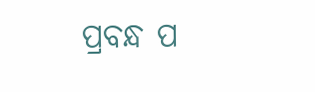ପ୍ରବନ୍ଧ ପ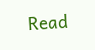Read